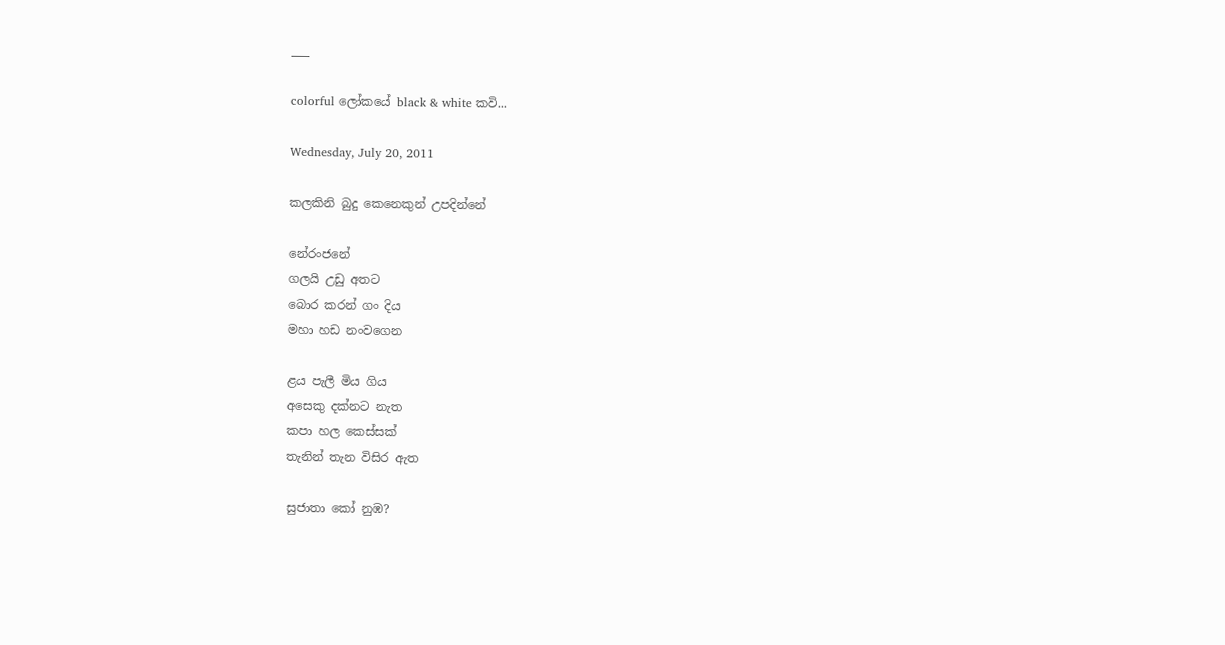___

colorful ලෝකයේ black & white කවි...

Wednesday, July 20, 2011

කලකිනි බුදු කෙනෙකුන් උපදින්නේ

නේරංජනේ
ගලයි උඩු අතට
බොර කරන් ගං දිය
මහා හඩ නංවගෙන

ළය පැලී මිය ගිය
අසෙකු දක්නට නැත
කපා හල කෙස්සක්
තැනින් තැන විසිර ඇත

සුජාතා කෝ නුඹ?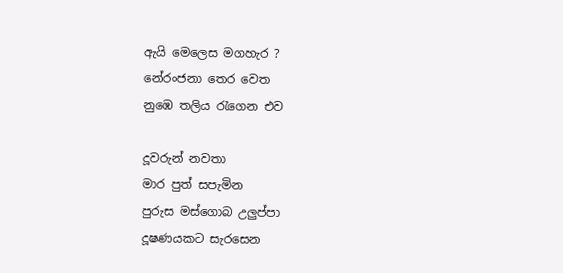ඇයි මෙලෙස මගහැර ?
නේරංජනා තෙර වෙත
නුඹෙ තලිය රැගෙන එව

දූවරුන් නවතා
මාර පුත් සපැමින
පුරුස මස්ගොබ උලුප්පා
දූෂණයකට සැරසෙන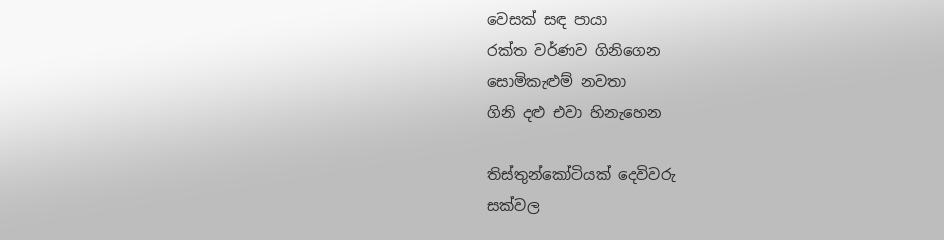වෙසක් සඳ පායා
රක්ත වර්ණව ගිනිගෙන
සොමිකැළුම් නවතා
ගිනි දළු එවා හිනැහෙන

තිස්තුන්කෝටියක් දෙවිවරු
සක්වල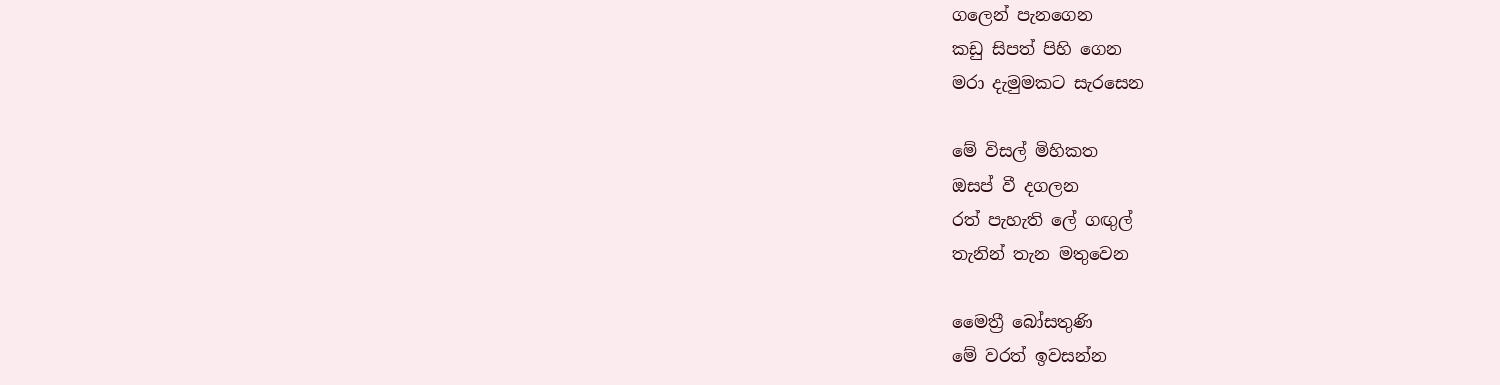ගලෙන් පැනගෙන
කඩු සිපත් පිහි ගෙන
මරා දැමුමකට සැරසෙන

මේ විසල් මිහිකත
ඔසප් වී දගලන
රත් පැහැති ලේ ගඟුල්
තැනින් තැන මතුවෙන

මෛත්‍රී බෝසතුණි
මේ වරත් ඉවසන්න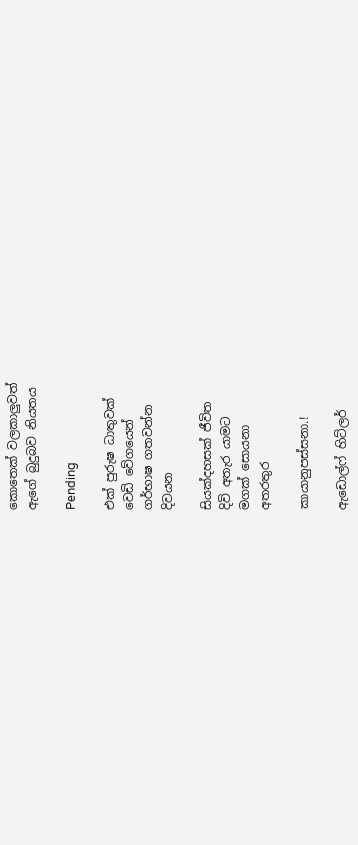කොතෙක් වලකාලුවත්
ඇගේ බුදුබව නියතය

Pending

එක් පුරුෂ ධාතුවක්
වෙඩි වේගයෙන්
ගර්භාෂ ගතවන්න
දිවයන

සියක්දහසක් ජීවිත
දිවි අතැර යාමට
මගක් සොයනා
අතරතුර

කායානුපස්සනා.!

ඇඩොල්ෆ් හිට්ලර්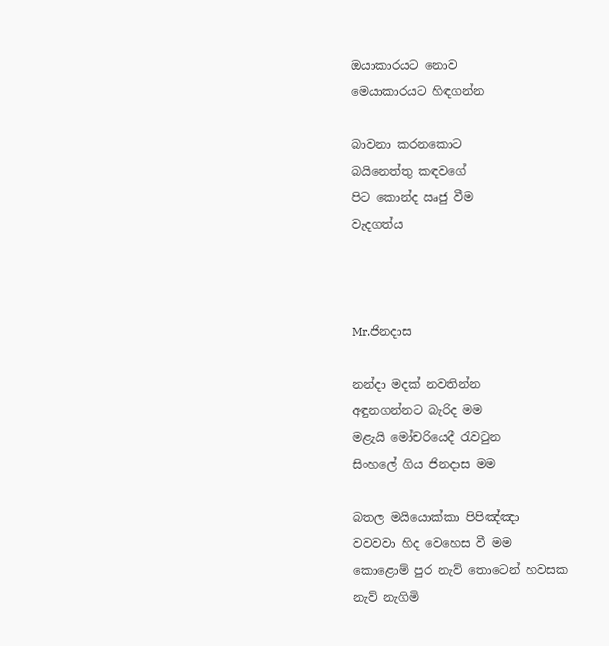ඔයාකාරයට නොව
මෙයාකාරයට හිඳගන්න

බාවනා කරනකොට
බයිනෙත්තු කඳවගේ
පිට කොන්ද ඍජු වීම
වැදගත්ය



Mr.ජිනදාස

නන්දා මදක් නවතින්න
අඳුනගන්නට බැරිද මම
මළැයි මෝචරියෙදී රැවටුන
සිංහලේ ගිය ජිනදාස මම

බතල මයියොක්කා පිපිඤ්ඤා
වවවවා හිද වෙහෙස වී මම
කොළොම් පුර නැව් තොටෙන් හවසක
නැව් නැගිමි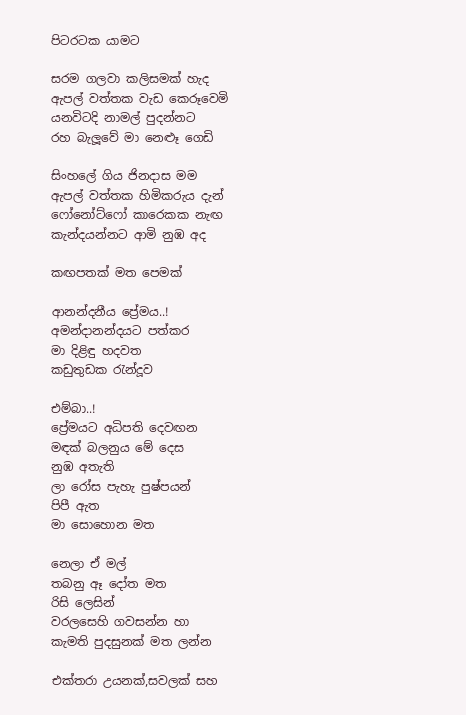පිටරටක යාමට

සරම ගලවා කලිසමක් හැද
ඇපල් වත්තක වැඩ කෙරූවෙමි
යනවිටදි නාමල් පුදන්නට
රහ බැලූවේ මා නෙළූ ගෙඩි

සිංහලේ ගිය ජිනදාස මම
ඇපල් වත්තක හිමිකරුය දැන්
ෆෝනෝට්ෆෝ කාරෙකක නැඟ
කැන්දයන්නට ආමි නුඹ අද

කඟපතක් මත පෙමක්

ආනන්දනීය ප්‍රේමය..!
අමන්දානන්දයට පත්කර
මා දිළිඳු හදවත
කඩුතුඩක රැන්දූව

එම්බා..!
ප්‍රේමයට අධිපති දෙවඟන
මඳක් බලනුය මේ දෙස
නුඹ අතැති
ලා රෝස පැහැ පුෂ්පයන්
පිපී ඇත
මා සොහොන මත

නෙලා ඒ මල්
තබනු ඈ දෝත මත
රිසි ලෙසින්
වරලසෙහි ගවසන්න හා
කැමති පුදසුනක් මත ලන්න

එක්තරා උයනක්,සවලක් සහ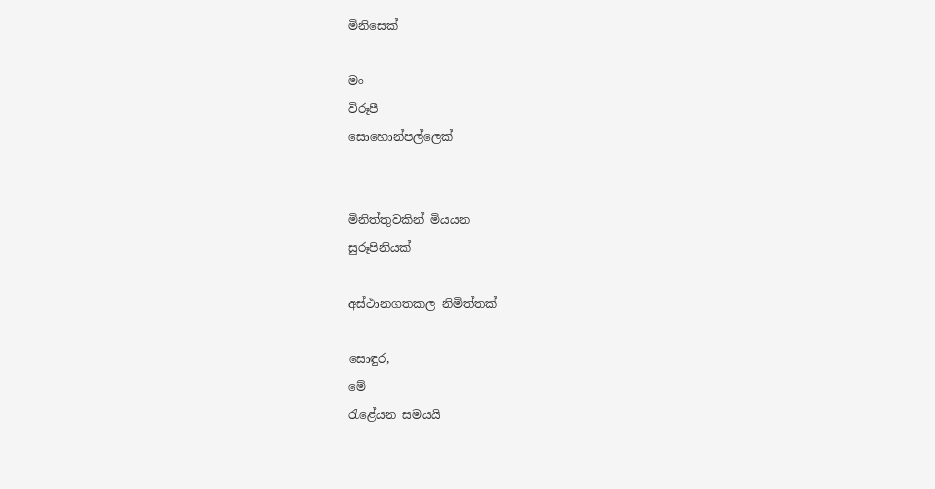මිනිසෙක්

මං
විරූපී
සොහොන්පල්ලෙක්


මිනිත්තුවකින් මියයන
සුරූපිනියක්

අස්ථානගතකල නිමිත්තක්

සොඳුර,
මේ
රැළේයන සමයයි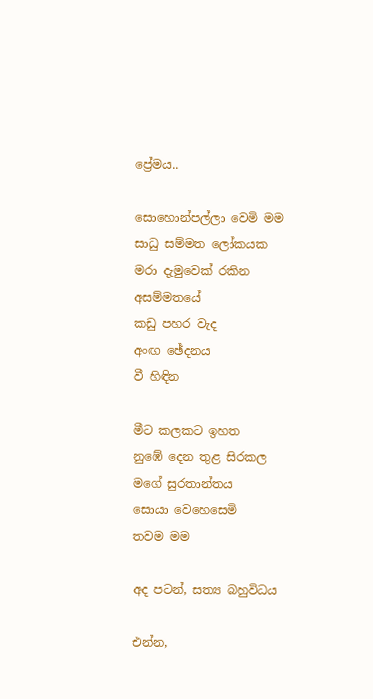ප්‍රේමය..

සොහොන්පල්ලා වෙමි මම
සාධු සම්මත ලෝකයක
මරා දැමුවෙක් රකින
අසම්මතයේ
කඩු පහර වැද
අංඟ ඡේදනය
වී හිඳින

මීට කලකට ඉහත
නුඹේ දෙන තුළ සිරකල
මගේ සුරතාන්තය
සොයා වෙහෙසෙමි
තවම මම

අද පටන්, සත්‍ය බහුවිධය

එන්න,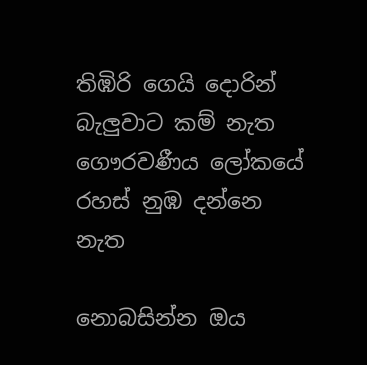තිඹිරි ගෙයි දොරින්
බැලුවාට කම් නැත
ගෞරවණීය ලෝකයේ
රහස් නුඹ දන්නෙ නැත

නොබසින්න ඔය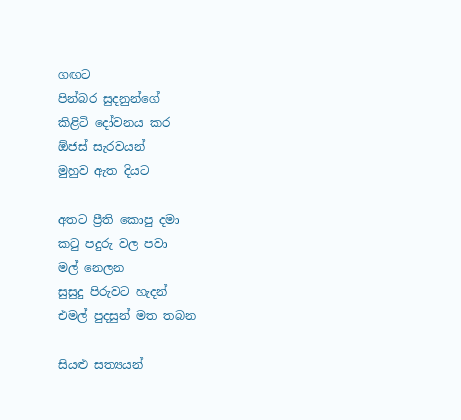ගඟට
පින්බර සුදනුන්ගේ
කිළිටි දෝවනය කර
ඕජස් සැරවයන්
මුහුව ඇත දියට

අතට ප්‍රීති කොපු දමා
කටු පදුරු වල පවා
මල් නෙලන
සුසුදු පිරුවට හැදන්
එමල් පුදසුන් මත තබන

සියළු සත්‍යයන්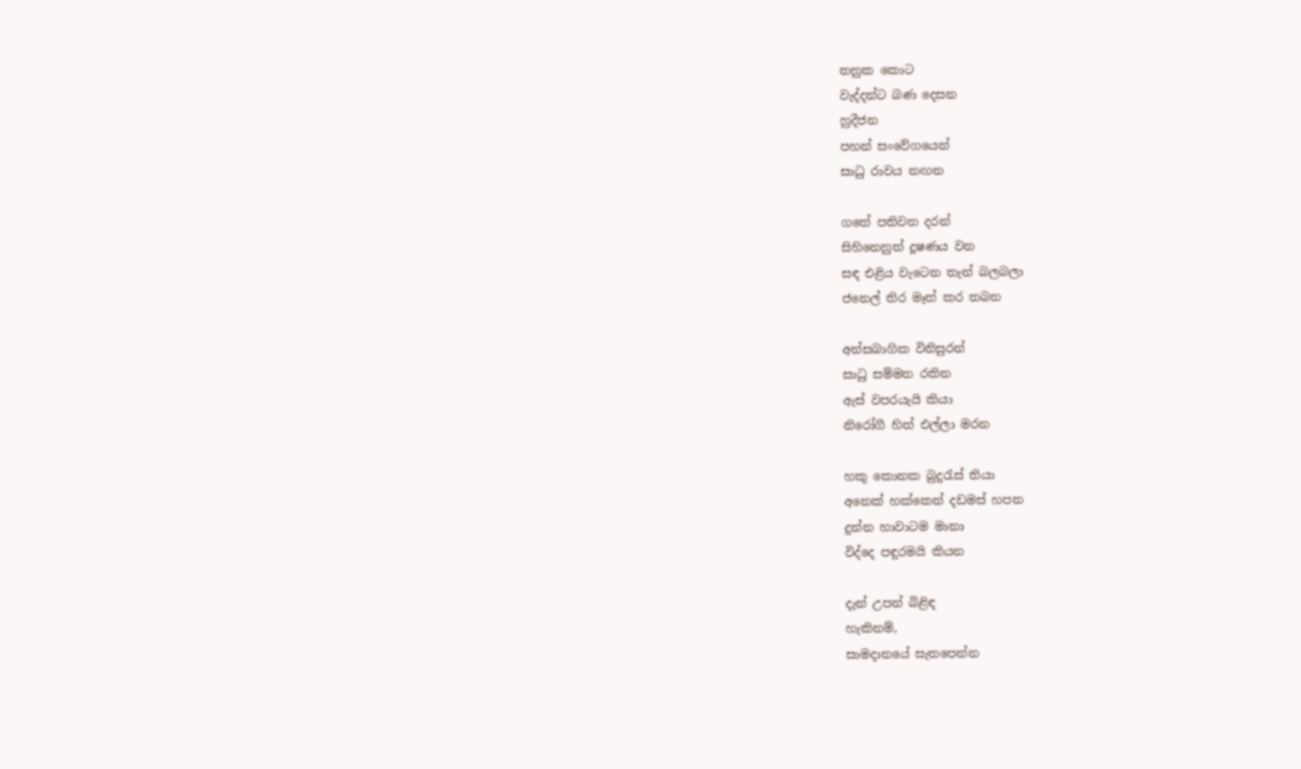තනුක කොට
වැද්දන්ට බණ දෙසන
හුදීජන
පහන් සංවේගයෙන්
සාධු රාවය නඟන

ගතේ පතිවත දරන්
සිහිනෙනුත් දූෂණය වන
සඳ එළිය වැටෙන තැන් බලබලා
ජනෙල් තිර මෑත් කර තබන

අන්සබාගික විනිසුරන්
සාධු සම්මත රකින
ඇස් වපරයැයි කියා
නිරෝගී හිත් එල්ලා මරන

හකු කොනක බුදුරැස් තියා
අනෙක් හක්කෙන් දඩමස් හපන
දුන්න හාවාටම මානා
විද්දෙ පඳුරමයි කියන

දැන් උපන් බිළිඳ
හැකිනම්,
සාමදානයේ සැතපෙන්න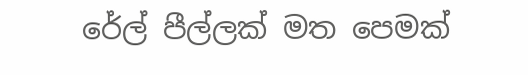රේල් පීල්ලක් මත පෙමක්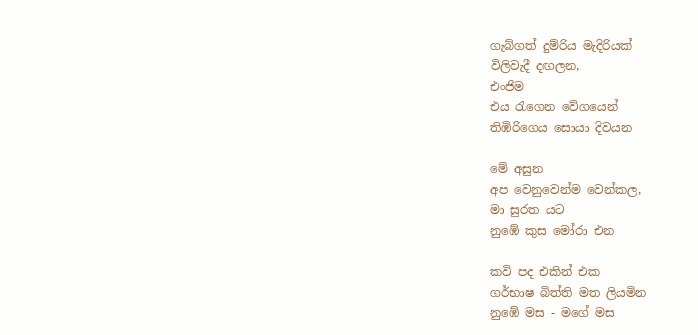ගැබ්ගත් දුම්රිය මැදිරියක්
විලිවැදී දඟලන,
එංජිම
එය රැගෙන වේගයෙන්
තිඹිරිගෙය සොයා දිවයන

මේ අසුන
අප වෙනුවෙන්ම වෙන්කල,
මා සුරත යට
නුඹේ කුස මෝරා එන

කවි පද එකින් එක
ගර්භාෂ බිත්ති මත ලියමින
නුඹේ මස - මගේ මස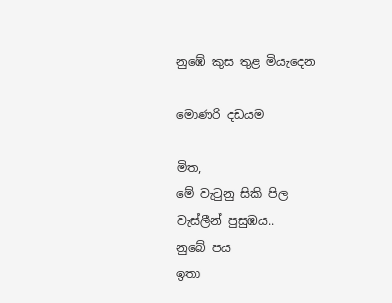නුඹේ කුස තුළ මියැදෙන

මොණරි දඩයම

මිත,
මේ වැටුනු සිකි පිල
වැස්ලීන් පුසුඹය..
නුබේ පය
ඉතා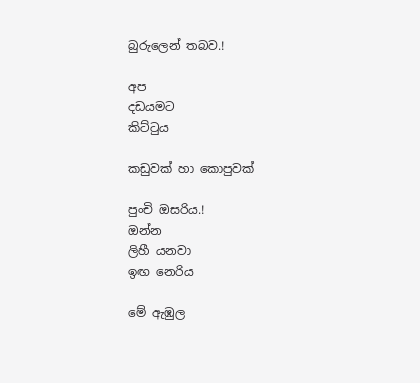බුරුලෙන් තබව.!

අප
දඩයමට
කිට්ටුය

කඩුවක් හා කොපුවක්

පුංචි ඔසරිය.!
ඔන්න
ලිහී යනවා
ඉඟ නෙරිය

මේ ඇඹුල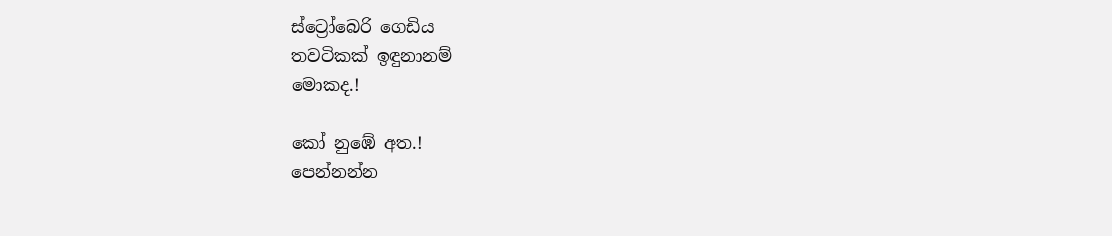ස්ට්‍රෝබෙරි ගෙඩිය
තවටිකක් ඉඳුනානම්
මොකද.!

කෝ නුඹේ අත.!
පෙන්නන්න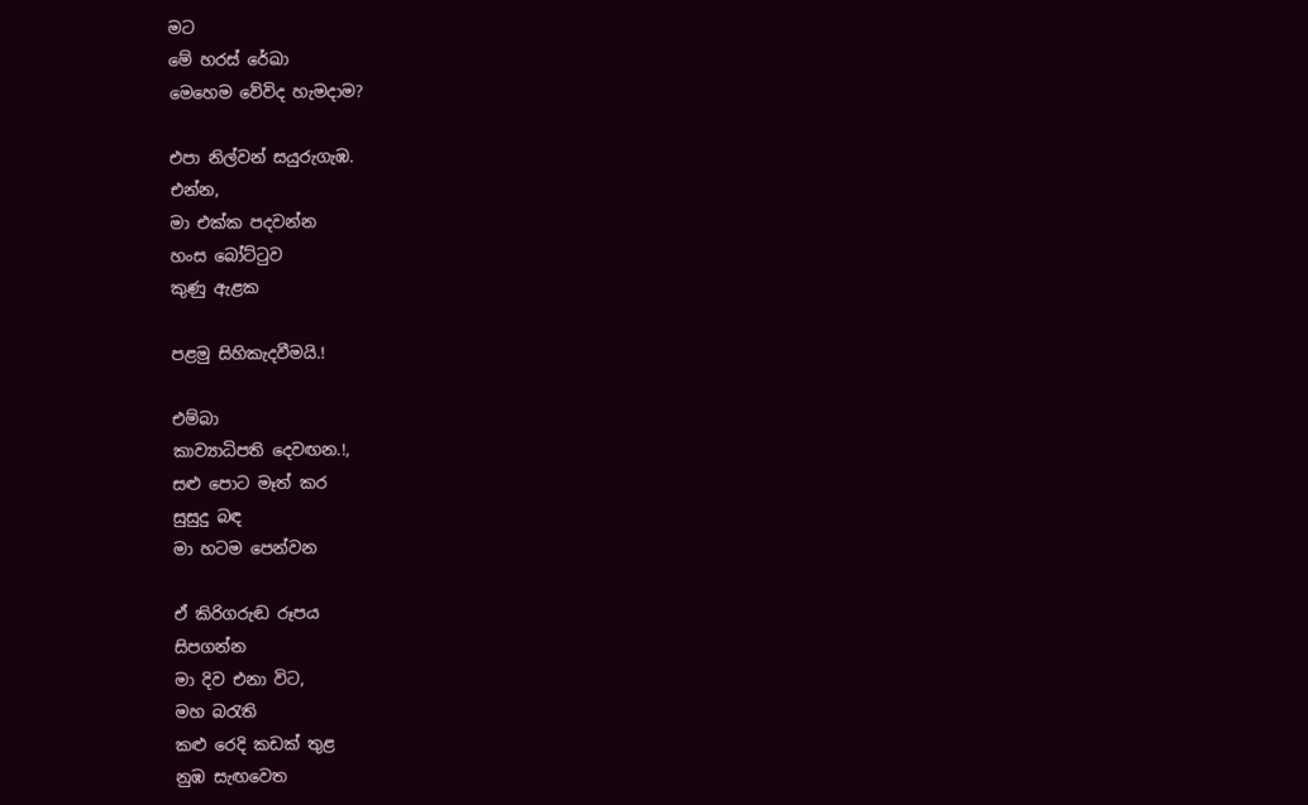මට
මේ හරස් රේඛා
මෙහෙම වේවිද හැමදාම?

එපා නිල්වන් සයුරුගැඹ.
එන්න,
මා එක්ක පදවන්න
හංස බෝට්ටුව
කුණු ඇළක

පළමු සිහිකැදවීමයි.!

එම්බා
කාව්‍යාධිපති දෙවඟන.!,
සළු පොට මෑත් කර
සුසුදු බඳ
මා හටම පෙන්වන

ඒ කිරිගරුඬ රූපය
සිපගන්න
මා දිව එනා විට,
මහ බරැති
කළු රෙදි කඩක් තුළ
නුඹ සැඟවෙත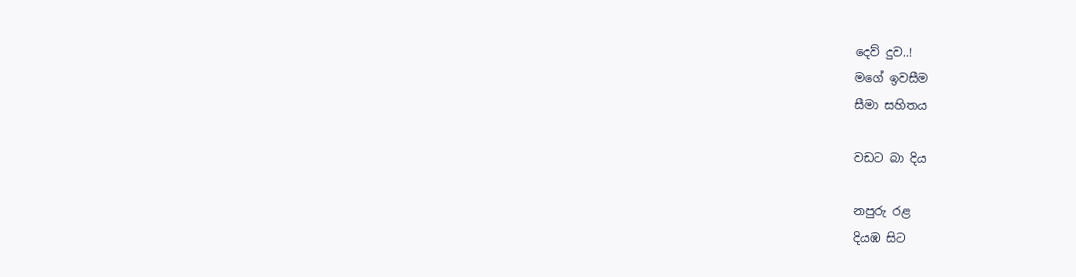දෙව් දුව..!
මගේ ඉවසීම
සීමා සහිතය

වඩට බා දිය

නපුරු රළ
දියඹ සිට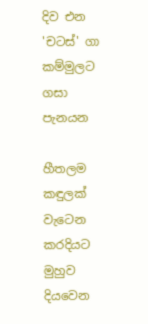දිව එන
'චටස්' ගා
කම්මුලට ගසා පැනයන

හීතලම කඳුලක් වැටෙන
කරදියට මුහුව
දියවෙන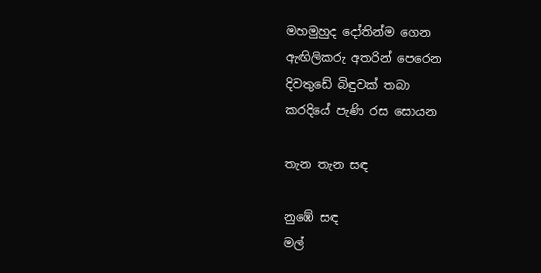මහමුහුද දෝතින්ම ගෙන
ඇඟිලිකරු අතරින් පෙරෙන
දිවතුඩේ බිඳුවක් තබා
කරදියේ පැණි රස සොයන

තැන තැන සඳ

නුඹේ සඳ
මල්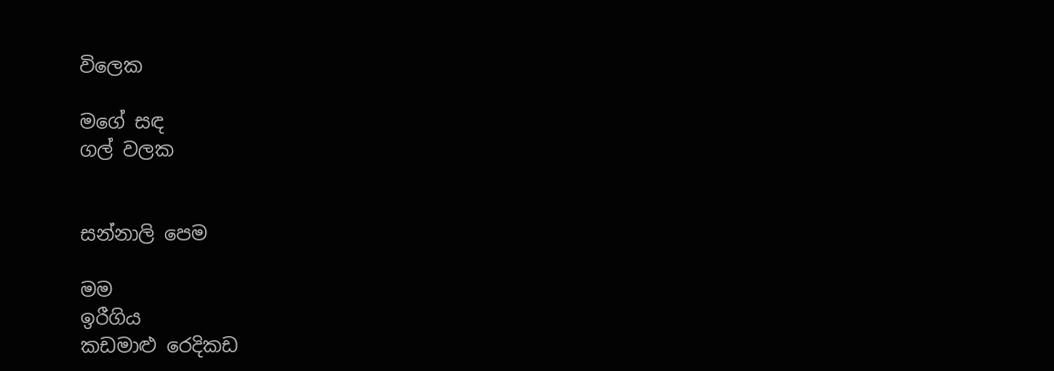විලෙක

මගේ සඳ
ගල් වලක


සන්නාලි පෙම

මම
ඉරීගිය
කඩමාළු රෙදිකඩ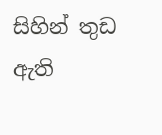සිහින් තුඩ ඇති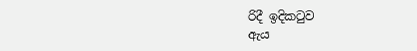රිදී ඉදිකටුව
ඇය